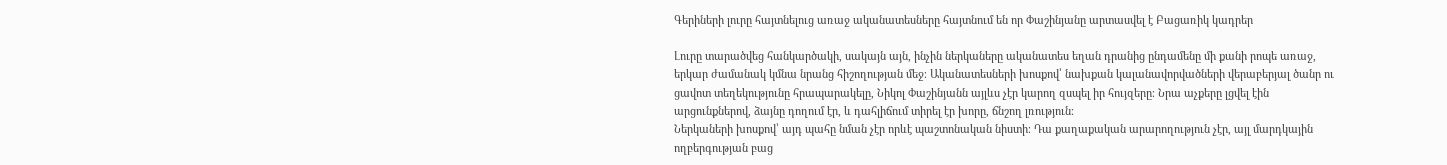Գերիների լուրը հայտնելուց առաջ ականատեսները հայտնում են որ Փաշինյանը արտասվել է Բացառիկ կադրեր

Լուրը տարածվեց հանկարծակի, սակայն այն, ինչին ներկաները ականատես եղան դրանից ընդամենը մի քանի րոպե առաջ, երկար ժամանակ կմնա նրանց հիշողության մեջ։ Ականատեսների խոսքով՝ նախքան կալանավորվածների վերաբերյալ ծանր ու ցավոտ տեղեկությունը հրապարակելը, Նիկոլ Փաշինյանն այլևս չէր կարող զսպել իր հույզերը։ Նրա աչքերը լցվել էին արցունքներով, ձայնը դողում էր, և դահլիճում տիրել էր խորը, ճնշող լռություն։
Ներկաների խոսքով՝ այդ պահը նման չէր որևէ պաշտոնական նիստի։ Դա քաղաքական արարողություն չէր, այլ մարդկային ողբերգության բաց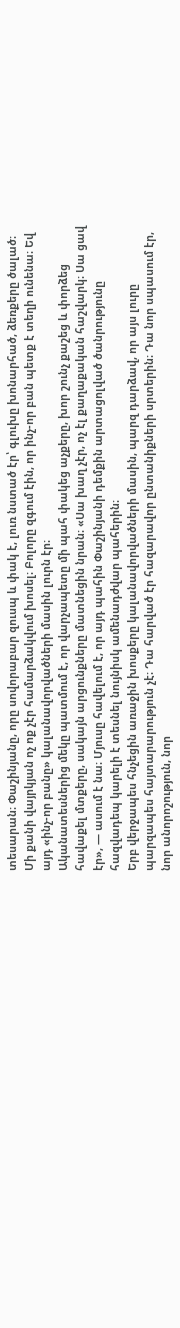տեսարան։ Փաշինյանը, որը սովորաբար զուսպ և փակ է, լուռ նստած էր՝ գլուխը խոնարհած, ձեռքերը ծալած։ Մի քանի վայրկյան ոչ ոք չէր համարձակվում խոսել։ Բոլորը զգում էին, որ ինչ-որ բան պետք է տեղի ունենա։ Եվ այդ «ինչ-որ բանը» կալանավորվածների մասին լուրն էր։
Ականատեսներից մեկը պատմում է, որ վարչապետը մի պահ փակեց աչքերը, խոր շունչ քաշեց և փորձեց հավաքել մտքերը, սակայն արցունքները մատնեցին նրան։ «Սա խաղ չէր, ոչ էլ քաղաքական հաշվարկ։ Սա ցավ էր», — ասում է նա։ Մյուսը հավելում է, որ այդ պահին Փաշինյանի դեմքին արտացոլված ծանրությունը հազվադեպ կարելի է տեսնել նույնիսկ ամենադժվար պահերին։
Երբ վերջապես հնչեցին առաջին խոսքերը կալանավորվածների մասին, պարզ դարձավ, որ այս լուրը պարզապես հայտարարություն չէ։ Դա հարված էր հազարավոր ընտանիքների սրտերին։ Դա նոր սպասում էր, նոր անորոշություն, նոր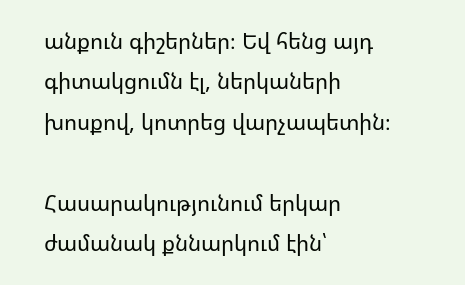անքուն գիշերներ։ Եվ հենց այդ գիտակցումն էլ, ներկաների խոսքով, կոտրեց վարչապետին։

Հասարակությունում երկար ժամանակ քննարկում էին՝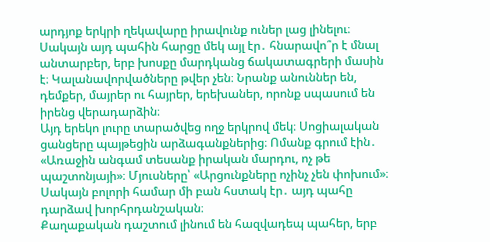արդյոք երկրի ղեկավարը իրավունք ուներ լաց լինելու։ Սակայն այդ պահին հարցը մեկ այլ էր․ հնարավո՞ր է մնալ անտարբեր, երբ խոսքը մարդկանց ճակատագրերի մասին է։ Կալանավորվածները թվեր չեն։ Նրանք անուններ են, դեմքեր, մայրեր ու հայրեր, երեխաներ, որոնք սպասում են իրենց վերադարձին։
Այդ երեկո լուրը տարածվեց ողջ երկրով մեկ։ Սոցիալական ցանցերը պայթեցին արձագանքներից։ Ոմանք գրում էին․ «Առաջին անգամ տեսանք իրական մարդու, ոչ թե պաշտոնյայի»։ Մյուսները՝ «Արցունքները ոչինչ չեն փոխում»։ Սակայն բոլորի համար մի բան հստակ էր․ այդ պահը դարձավ խորհրդանշական։
Քաղաքական դաշտում լինում են հազվադեպ պահեր, երբ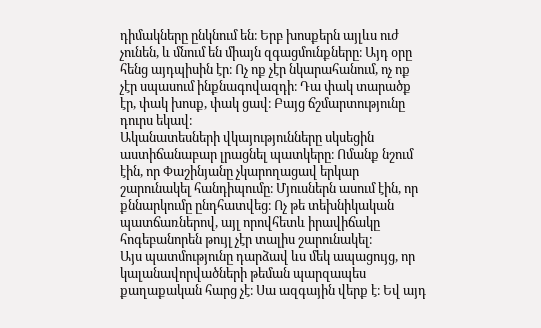դիմակները ընկնում են։ Երբ խոսքերն այլևս ուժ չունեն, և մնում են միայն զգացմունքները։ Այդ օրը հենց այդպիսին էր։ Ոչ ոք չէր նկարահանում, ոչ ոք չէր սպասում ինքնագովազդի։ Դա փակ տարածք էր, փակ խոսք, փակ ցավ։ Բայց ճշմարտությունը դուրս եկավ։
Ականատեսների վկայությունները սկսեցին աստիճանաբար լրացնել պատկերը։ Ոմանք նշում էին, որ Փաշինյանը չկարողացավ երկար շարունակել հանդիպումը։ Մյուսներն ասում էին, որ քննարկումը ընդհատվեց։ Ոչ թե տեխնիկական պատճառներով, այլ որովհետև իրավիճակը հոգեբանորեն թույլ չէր տալիս շարունակել։
Այս պատմությունը դարձավ ևս մեկ ապացույց, որ կալանավորվածների թեման պարզապես քաղաքական հարց չէ։ Սա ազգային վերք է։ Եվ այդ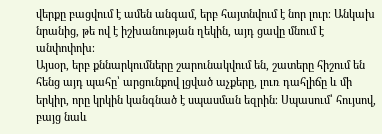վերքը բացվում է ամեն անգամ, երբ հայտնվում է նոր լուր։ Անկախ նրանից, թե ով է իշխանության ղեկին, այդ ցավը մնում է անփոփոխ։
Այսօր, երբ քննարկումները շարունակվում են, շատերը հիշում են հենց այդ պահը՝ արցունքով լցված աչքերը, լուռ դահլիճը և մի երկիր, որը կրկին կանգնած է սպասման եզրին։ Սպասում՝ հույսով, բայց նաև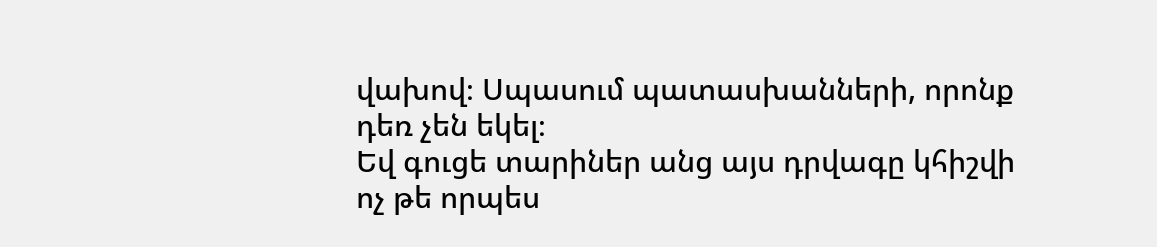վախով։ Սպասում պատասխանների, որոնք դեռ չեն եկել։
Եվ գուցե տարիներ անց այս դրվագը կհիշվի ոչ թե որպես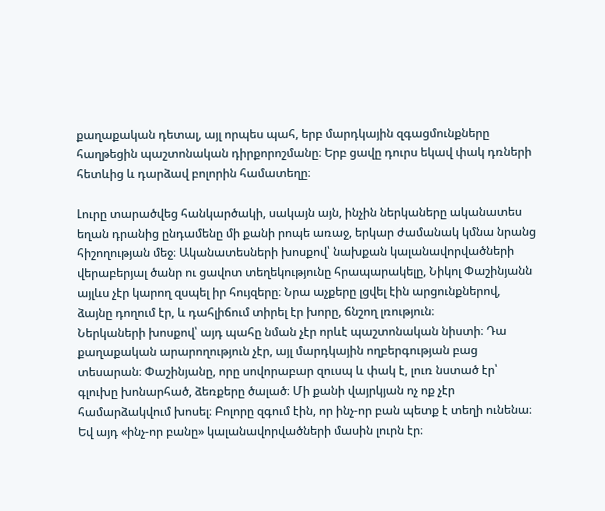քաղաքական դետալ, այլ որպես պահ, երբ մարդկային զգացմունքները հաղթեցին պաշտոնական դիրքորոշմանը։ Երբ ցավը դուրս եկավ փակ դռների հետևից և դարձավ բոլորին համատեղը։

Լուրը տարածվեց հանկարծակի, սակայն այն, ինչին ներկաները ականատես եղան դրանից ընդամենը մի քանի րոպե առաջ, երկար ժամանակ կմնա նրանց հիշողության մեջ։ Ականատեսների խոսքով՝ նախքան կալանավորվածների վերաբերյալ ծանր ու ցավոտ տեղեկությունը հրապարակելը, Նիկոլ Փաշինյանն այլևս չէր կարող զսպել իր հույզերը։ Նրա աչքերը լցվել էին արցունքներով, ձայնը դողում էր, և դահլիճում տիրել էր խորը, ճնշող լռություն։
Ներկաների խոսքով՝ այդ պահը նման չէր որևէ պաշտոնական նիստի։ Դա քաղաքական արարողություն չէր, այլ մարդկային ողբերգության բաց տեսարան։ Փաշինյանը, որը սովորաբար զուսպ և փակ է, լուռ նստած էր՝ գլուխը խոնարհած, ձեռքերը ծալած։ Մի քանի վայրկյան ոչ ոք չէր համարձակվում խոսել։ Բոլորը զգում էին, որ ինչ-որ բան պետք է տեղի ունենա։ Եվ այդ «ինչ-որ բանը» կալանավորվածների մասին լուրն էր։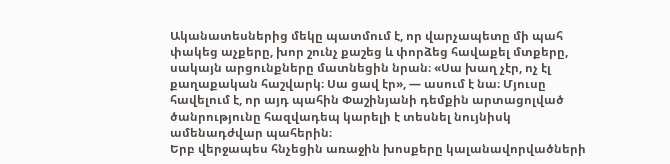Ականատեսներից մեկը պատմում է, որ վարչապետը մի պահ փակեց աչքերը, խոր շունչ քաշեց և փորձեց հավաքել մտքերը, սակայն արցունքները մատնեցին նրան։ «Սա խաղ չէր, ոչ էլ քաղաքական հաշվարկ։ Սա ցավ էր», — ասում է նա։ Մյուսը հավելում է, որ այդ պահին Փաշինյանի դեմքին արտացոլված ծանրությունը հազվադեպ կարելի է տեսնել նույնիսկ ամենադժվար պահերին։
Երբ վերջապես հնչեցին առաջին խոսքերը կալանավորվածների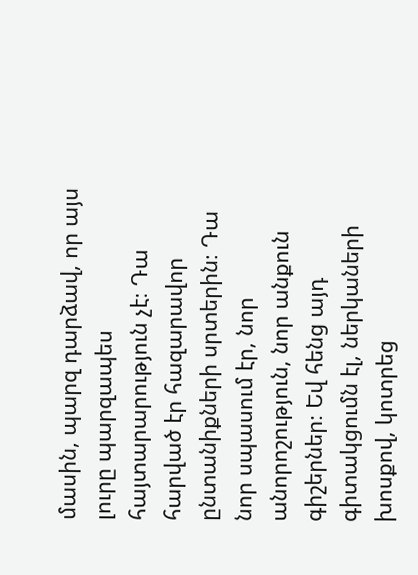մասին, պարզ դարձավ, որ այս լուրը պարզապես հայտարարություն չէ։ Դա հարված էր հազարավոր ընտանիքների սրտերին։ Դա նոր սպասում էր, նոր անորոշություն, նոր անքուն գիշերներ։ Եվ հենց այդ գիտակցումն էլ, ներկաների խոսքով, կոտրեց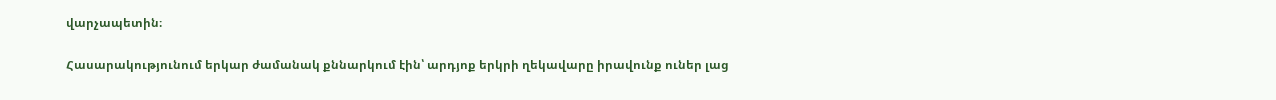վարչապետին։

Հասարակությունում երկար ժամանակ քննարկում էին՝ արդյոք երկրի ղեկավարը իրավունք ուներ լաց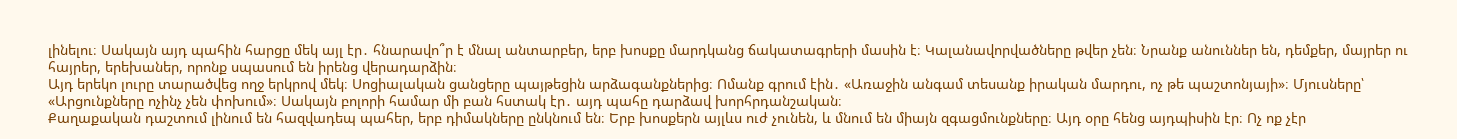լինելու։ Սակայն այդ պահին հարցը մեկ այլ էր․ հնարավո՞ր է մնալ անտարբեր, երբ խոսքը մարդկանց ճակատագրերի մասին է։ Կալանավորվածները թվեր չեն։ Նրանք անուններ են, դեմքեր, մայրեր ու հայրեր, երեխաներ, որոնք սպասում են իրենց վերադարձին։
Այդ երեկո լուրը տարածվեց ողջ երկրով մեկ։ Սոցիալական ցանցերը պայթեցին արձագանքներից։ Ոմանք գրում էին․ «Առաջին անգամ տեսանք իրական մարդու, ոչ թե պաշտոնյայի»։ Մյուսները՝ «Արցունքները ոչինչ չեն փոխում»։ Սակայն բոլորի համար մի բան հստակ էր․ այդ պահը դարձավ խորհրդանշական։
Քաղաքական դաշտում լինում են հազվադեպ պահեր, երբ դիմակները ընկնում են։ Երբ խոսքերն այլևս ուժ չունեն, և մնում են միայն զգացմունքները։ Այդ օրը հենց այդպիսին էր։ Ոչ ոք չէր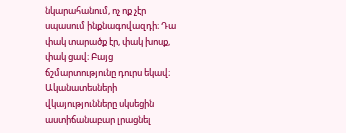նկարահանում, ոչ ոք չէր սպասում ինքնագովազդի։ Դա փակ տարածք էր, փակ խոսք, փակ ցավ։ Բայց ճշմարտությունը դուրս եկավ։
Ականատեսների վկայությունները սկսեցին աստիճանաբար լրացնել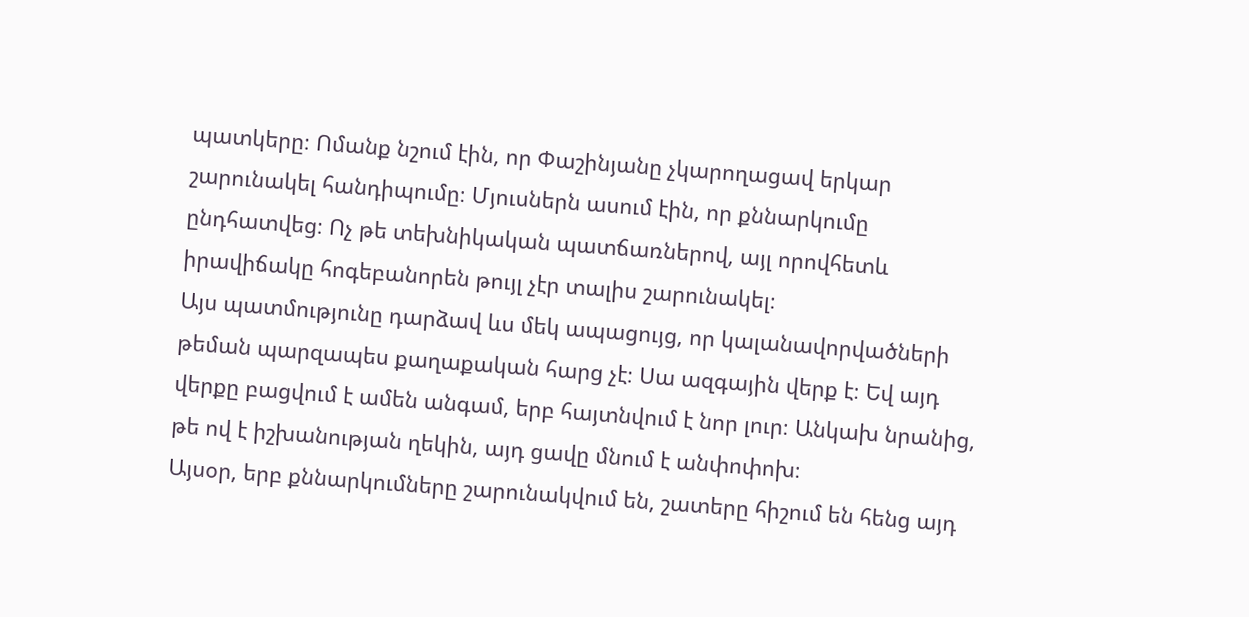պատկերը։ Ոմանք նշում էին, որ Փաշինյանը չկարողացավ երկար շարունակել հանդիպումը։ Մյուսներն ասում էին, որ քննարկումը ընդհատվեց։ Ոչ թե տեխնիկական պատճառներով, այլ որովհետև իրավիճակը հոգեբանորեն թույլ չէր տալիս շարունակել։
Այս պատմությունը դարձավ ևս մեկ ապացույց, որ կալանավորվածների թեման պարզապես քաղաքական հարց չէ։ Սա ազգային վերք է։ Եվ այդ վերքը բացվում է ամեն անգամ, երբ հայտնվում է նոր լուր։ Անկախ նրանից, թե ով է իշխանության ղեկին, այդ ցավը մնում է անփոփոխ։
Այսօր, երբ քննարկումները շարունակվում են, շատերը հիշում են հենց այդ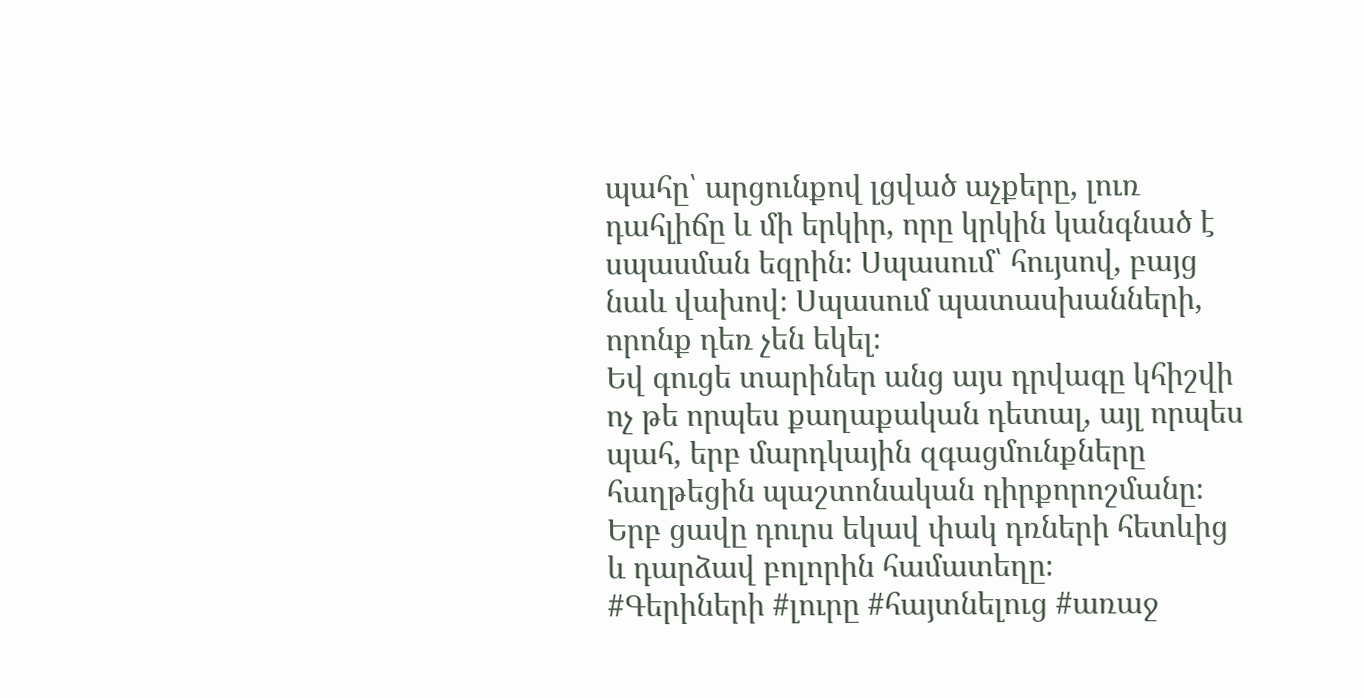պահը՝ արցունքով լցված աչքերը, լուռ դահլիճը և մի երկիր, որը կրկին կանգնած է սպասման եզրին։ Սպասում՝ հույսով, բայց նաև վախով։ Սպասում պատասխանների, որոնք դեռ չեն եկել։
Եվ գուցե տարիներ անց այս դրվագը կհիշվի ոչ թե որպես քաղաքական դետալ, այլ որպես պահ, երբ մարդկային զգացմունքները հաղթեցին պաշտոնական դիրքորոշմանը։ Երբ ցավը դուրս եկավ փակ դռների հետևից և դարձավ բոլորին համատեղը։
#Գերիների #լուրը #հայտնելուց #առաջ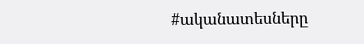#ականատեսները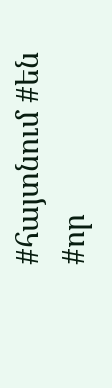#հայտնում #են #որ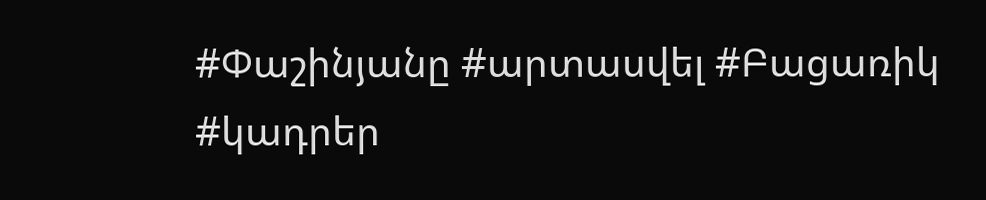#Փաշինյանը #արտասվել #Բացառիկ #կադրեր